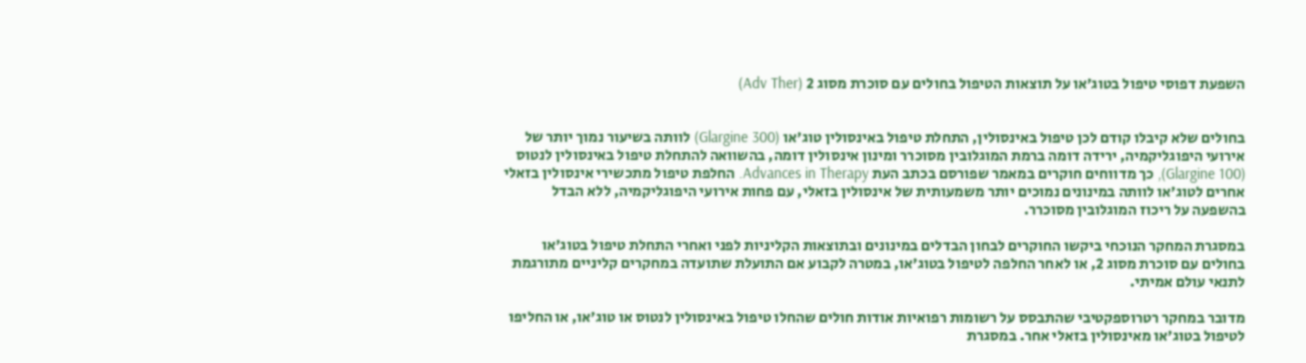השפעת דפוסי טיפול בטוג’או על תוצאות הטיפול בחולים עם סוכרת מסוג 2 (Adv Ther)


בחולים שלא קיבלו קודם לכן טיפול באינסולין, התחלת טיפול באינסולין טוג’או (Glargine 300) לוותה בשיעור נמוך יותר של אירועי היפוגליקמיה, ירידה דומה ברמת המוגלובין מסוכרר ומינון אינסולין דומה, בהשוואה להתחלת טיפול באינסולין לנטוס (Glargine 100), כך מדווחים חוקרים במאמר שפורסם בכתב העת Advances in Therapy. החלפת טיפול מתכשירי אינסולין בזאלי אחרים לטוג’או לוותה במינונים נמוכים יותר משמעותית של אינסולין בזאלי, עם פחות אירועי היפוגליקמיה, ללא הבדל בהשפעה על ריכוז המוגלובין מסוכרר.

במסגרת המחקר הנוכחי ביקשו החוקרים לבחון הבדלים במינונים ובתוצאות הקליניות לפני ואחרי התחלת טיפול בטוג’או בחולים עם סוכרת מסוג 2, או לאחר החלפה לטיפול בטוג’או, במטרה לקבוע אם התועלת שתועדה במחקרים קליניים מתורגמת לתנאי עולם אמיתי.

מדובר במחקר רטרוספקטיבי שהתבסס על רשומות רפואיות אודות חולים שהחלו טיפול באינסולין לנטוס או טוג’או, או החליפו לטיפול בטוג’או מאינסולין בזאלי אחר. במסגרת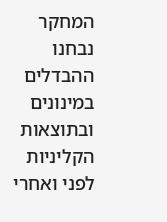המחקר נבחנו ההבדלים במינונים ובתוצאות הקליניות לפני ואחרי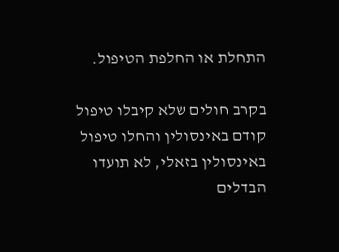התחלת או החלפת הטיפול.

בקרב חולים שלא קיבלו טיפול קודם באינסולין והחלו טיפול באינסולין בזאלי, לא תועדו הבדלים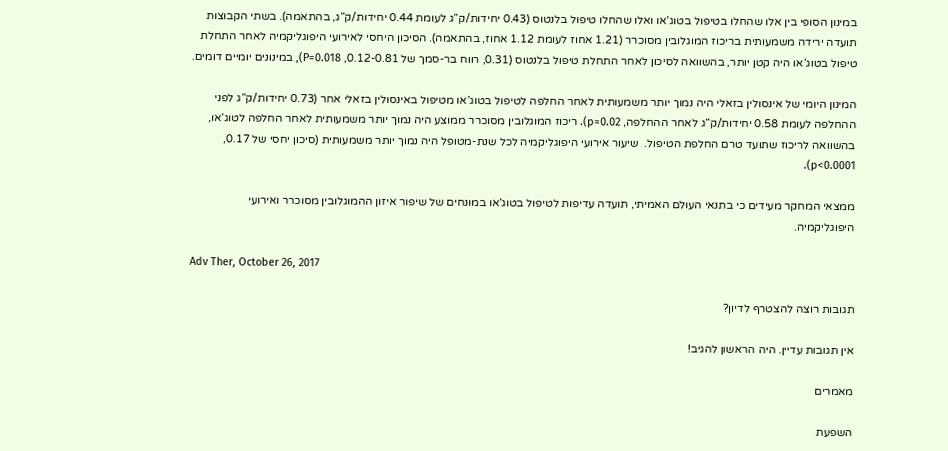במינון הסופי בין אלו שהחלו בטיפול בטוג’או ואלו שהחלו טיפול בלנטוס (0.43 יחידות/ק”ג לעומת 0.44 יחידות/ק”ג, בהתאמה). בשתי הקבוצות תועדה ירידה משמעותית בריכוז המוגלובין מסוכרר (1.21 אחוז לעומת 1.12 אחוז, בהתאמה). הסיכון היחסי לאירועי היפוגליקמיה לאחר התחלת טיפול בטוג’או היה קטן יותר, בהשוואה לסיכון לאחר התחלת טיפול בלנטוס (0.31, רווח בר-סמך של 0.12-0.81, P=0.018), במינונים יומיים דומים.

המינון היומי של אינסולין בזאלי היה נמוך יותר משמעותית לאחר החלפה לטיפול בטוג’או מטיפול באינסולין בזאלי אחר (0.73 יחידות/ק”ג לפני ההחלפה לעומת 0.58 יחידות/ק”ג לאחר ההחלפה, p=0.02). ריכוז המוגלובין מסוכרר ממוצע היה נמוך יותר משמעותית לאחר החלפה לטוג’או, בהשוואה לריכוז שתועד טרם החלפת הטיפול.  שיעור אירועי היפוגליקמיה לכל שנת-מטופל היה נמוך יותר משמעותית (סיכון יחסי של 0.17, p<0.0001).

ממצאי המחקר מעידים כי בתנאי העולם האמיתי, תועדה עדיפות לטיפול בטוג’או במונחים של שיפור איזון ההמוגלובין מסוכרר ואירועי היפוגליקמיה.

Adv Ther, October 26, 2017

תגובות רוצה להצטרף לדיון?

אין תגובות עדיין. היה הראשון להגיב!

מאמרים

השפעת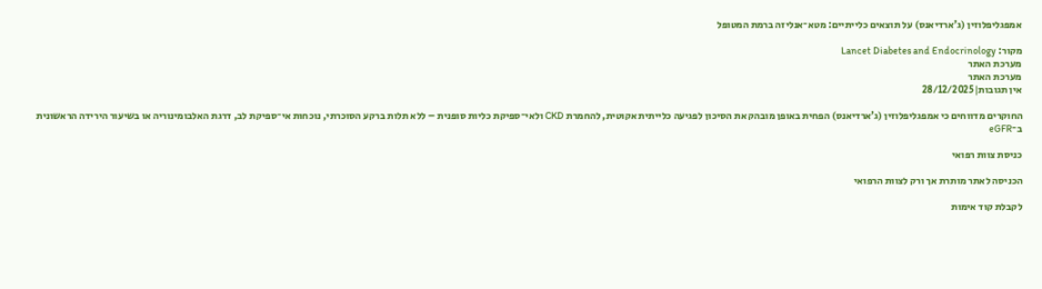אמפגליפלוזין (ג’ארדיאנס) על תוצאים כלייתיים: מטא־אנליזה ברמת המטופל

מקור: Lancet Diabetes and Endocrinology
מערכת האתר
מערכת האתר
אין תגובות|28/12/2025

החוקרים מדווחים כי אמפגליפלוזין (ג’ארדיאנס) הפחית באופן מובהק את הסיכון לפגיעה כלייתית אקוטית, להחמרת CKD ולאי־ספיקת כליות סופנית – ללא תלות ברקע הסוכרתי, נוכחות אי־ספיקת לב, דרגת האלבומינוריה או בשיעור הירידה הראשונית ב־eGFR

כניסת צוות רפואי

הכניסה לאתר מותרת אך ורק לצוות הרפואי

לקבלת קוד אימות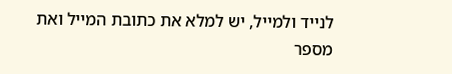לנייד ולמייל, יש למלא את כתובת המייל ואת מספר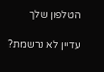הטלפון שלך

עדיין לא נרשמת?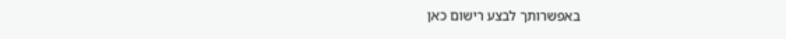באפשרותך לבצע רישום כאן